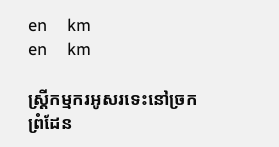en     km
en     km

ស្ដ្រីកម្មករអូសរទេះនៅច្រកព្រំដែន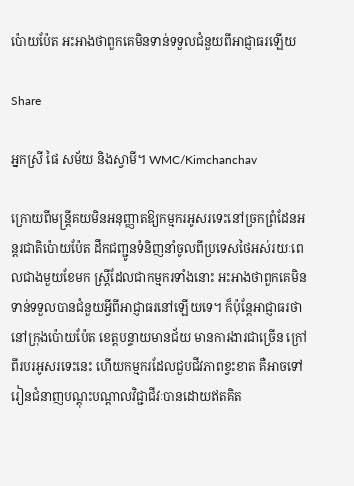ប៉ោយប៉ែត អះអាងថាពួកគេមិនទាន់ទទួលជំនួយពីអាជ្ញាធរឡើយ

Share

អ្នកស្រី ផៃ សម័យ និងស្វាមី។ WMC/Kimchanchav

ក្រោយពីមន្ត្រីគយមិនអនុញ្ញាតឱ្យកម្មករអូសរទេះនៅច្រកព្រំដែនអន្តរជាតិប៉ោយប៉ែត ដឹកជញ្ជូនទំនិញនាំចូលពីប្រទេសថៃអស់រយៈពេលជាងមួយខែមក ស្ដ្រីដែលជាកម្មករទាំងនោះ អះអាងថាពួកគេមិនទាន់ទទួលបានជំនួយអ្វីពីអាជ្ញាធរនៅឡើយទេ។ ក៏ប៉ុន្តែអាជ្ញាធរថា នៅក្រុងប៉ោយប៉ែត ខេត្តបន្ទាយមានជ័យ មានការងារជាច្រើន ក្រៅពីរបរអូសរទេះនេះ ហើយកម្មករដែលជួបជីវភាពខ្វះខាត គឺអាចទៅរៀនជំនាញបណ្ដុះបណ្ដាលវិជ្ជាជីវៈបានដោយឥតគិត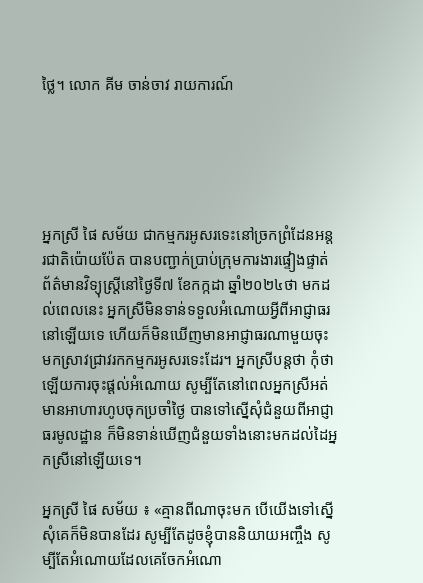ថ្លៃ។ លោក គីម ចាន់ចាវ រាយការណ៍





អ្នកស្រី ផៃ សម័យ ជាកម្មករអូសរទេះនៅច្រកព្រំដែនអន្តរជាតិប៉ោយប៉ែត បានបញ្ជាក់ប្រាប់ក្រុមការងារផ្ទៀងផ្ទាត់ព័ត៌មានវិទ្យុស្ដ្រីនៅថ្ងៃទី៧ ខែកក្កដា ឆ្នាំ២០២៤ថា មកដល់ពេលនេះ អ្នកស្រីមិនទាន់ទទួលអំណោយអ្វីពីអាជ្ញាធរនៅឡើយទេ ហើយក៏មិនឃើញមានអាជ្ញាធរណាមួយចុះមកស្រាវជ្រាវរកកម្មករអូសរទេះដែរ។ អ្នកស្រីបន្តថា កុំថាឡើយការចុះផ្ដល់អំណោយ សូម្បីតែនៅពេលអ្នកស្រីអត់មានអាហារហូបចុកប្រចាំថ្ងៃ បានទៅស្នើសុំជំនួយពីអាជ្ញាធរមូលដ្ឋាន ក៏មិនទាន់ឃើញជំនួយទាំងនោះមកដល់ដៃអ្នកស្រីនៅឡើយទេ។

អ្នកស្រី ផៃ សម័យ ៖ «គ្មានពីណាចុះមក បើយើងទៅស្នើសុំគេក៏មិនបានដែរ សូម្បីតែដូចខ្ញុំបាននិយាយអញ្ចឹង សូម្បីតែអំណោយដែលគេចែកអំណោ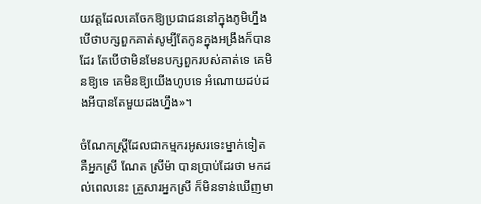យវត្តដែលគេចែកឱ្យប្រជាជននៅក្នុងភូមិហ្នឹង បើថាបក្សពួកគាត់សូម្បីតែកូនក្នុងអង្រឹងក៏បានដែរ តែបើថាមិនមែនបក្សពួករបស់គាត់ទេ គេមិនឱ្យទេ គេមិនឱ្យយើងហូបទេ អំណោយដប់ដងអីបានតែមួយដងហ្នឹង»។

ចំណែកស្ដ្រីដែលជាកម្មករអូសរទេះម្នាក់ទៀត គឺអ្នកស្រី ណែត ស្រីម៉ា បានប្រាប់ដែរថា មកដល់ពេលនេះ គ្រួសារអ្នកស្រី ក៏មិនទាន់ឃើញមា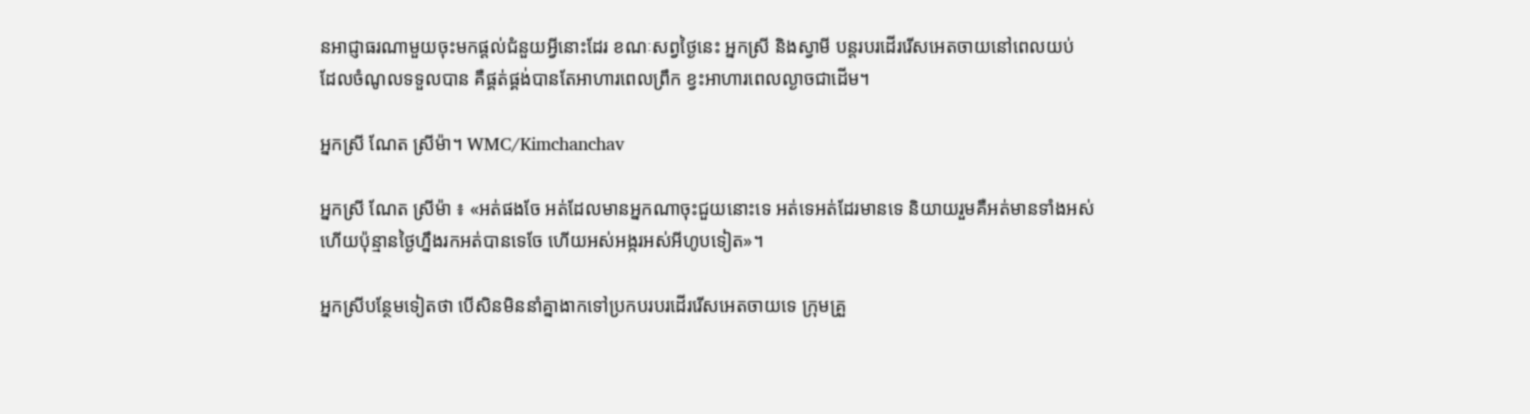នអាជ្ញាធរណាមួយចុះមកផ្ដល់ជំនួយអ្វីនោះដែរ ខណៈសព្វថ្ងៃនេះ អ្នកស្រី និងស្វាមី បន្តរបរដើររើសអេតចាយនៅពេលយប់ ដែលចំណូលទទួលបាន គឺផ្គត់ផ្គង់បានតែអាហារពេលព្រឹក ខ្វះអាហារពេលល្ងាចជាដើម។

អ្នកស្រី ណែត ស្រីម៉ា។ WMC/Kimchanchav

អ្នកស្រី ណែត ស្រីម៉ា ៖ «អត់ផងចែ អត់ដែលមានអ្នកណាចុះជួយនោះទេ អត់ទេអត់ដែរមានទេ និយាយរួមគឺអត់មានទាំងអស់ ហើយប៉ុន្មានថ្ងៃហ្នឹងរកអត់បានទេចែ ហើយអស់អង្ករអស់អីហូបទៀត»។

អ្នកស្រីបន្ថែមទៀតថា បើសិនមិននាំគ្នាងាកទៅប្រកបរបរដើររើសអេតចាយទេ ក្រុមគ្រួ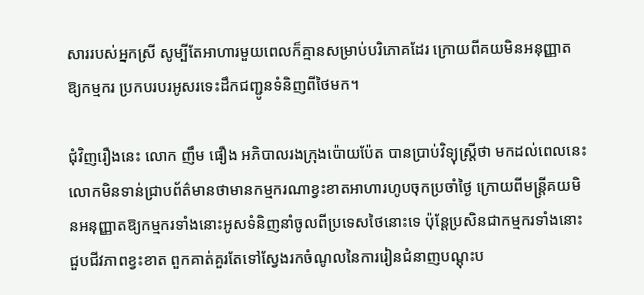សាររបស់អ្នកស្រី សូម្បីតែអាហារមួយពេលក៏គ្មានសម្រាប់បរិភោគដែរ ក្រោយពីគយមិនអនុញ្ញាតឱ្យកម្មករ ប្រកបរបរអូសរទេះដឹកជញ្ជូនទំនិញពីថៃមក។

ជុំវិញរឿងនេះ លោក ញឹម ផឿង អភិបាលរងក្រុងប៉ោយប៉ែត បានប្រាប់វិទ្យុស្ដ្រីថា មកដល់ពេលនេះ លោកមិនទាន់ជ្រាបព័ត៌មានថាមានកម្មករណាខ្វះខាតអាហារហូបចុកប្រចាំថ្ងៃ ក្រោយពីមន្ត្រីគយមិនអនុញ្ញាតឱ្យកម្មករទាំងនោះអូសទំនិញនាំចូលពីប្រទេសថៃនោះទេ ប៉ុន្តែប្រសិនជាកម្មករទាំងនោះជួបជីវភាពខ្វះខាត ពួកគាត់គួរតែទៅស្វែងរកចំណូលនៃការរៀនជំនាញបណ្ដុះប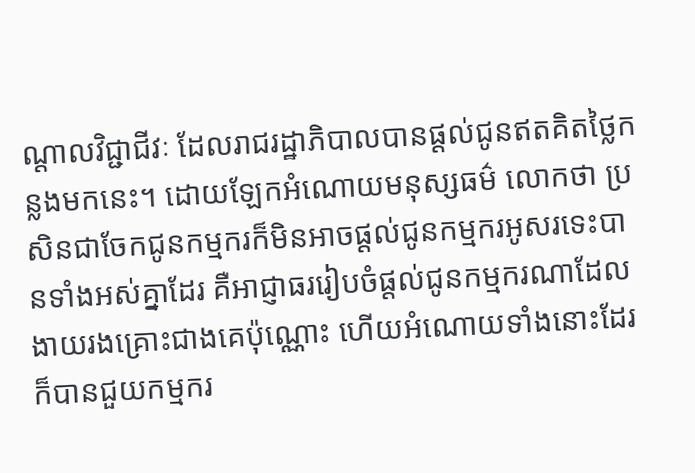ណ្ដាលវិជ្ជាជីវៈ ដែលរាជរដ្ឋាភិបាលបានផ្ដល់ជូនឥតគិតថ្លៃកន្លងមកនេះ។ ដោយឡែកអំណោយមនុស្សធម៌ លោកថា ប្រសិនជាចែកជូនកម្មករក៏មិនអាចផ្ដល់ជូនកម្មករអូសរទេះបានទាំងអស់គ្នាដែរ គឺអាជ្ញាធររៀបចំផ្ដល់ជូនកម្មករណាដែលងាយរងគ្រោះជាងគេប៉ុណ្ណោះ ហើយអំណោយទាំងនោះដែរ ក៏បានជួយកម្មករ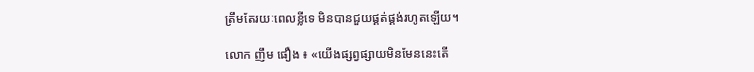ត្រឹមតែរយៈពេលខ្លីទេ មិនបានជួយផ្គត់ផ្គង់រហូតឡើយ។

លោក ញឹម ផឿង ៖ «យើងផ្សព្វផ្សាយមិនមែននេះតើ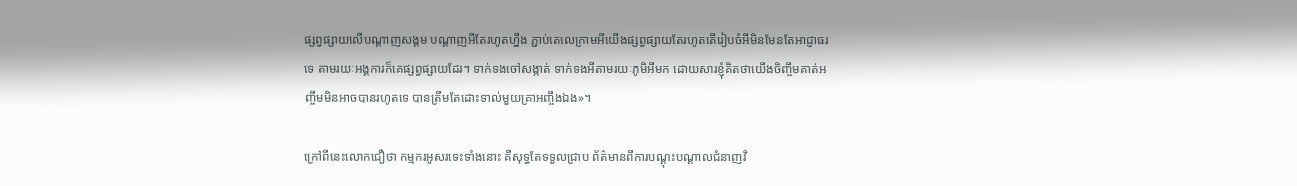ផ្សព្វផ្សាយលើបណ្ដាញសង្គម បណ្ដាញអីតែរហូតហ្នឹង ភ្ជាប់តេលេក្រាមអីយើងផ្សព្វផ្សាយតែរហូតតើរៀបចំអីមិនមែនតែអាជ្ញាធរទេ តាមរយៈអង្គការក៏គេផ្សព្វផ្សាយដែរ។ ទាក់ទងចៅសង្កាត់ ទាក់ទងអីតាមរយៈភូមិអីមក ដោយសារខ្ញុំគិតថាយើងចិញ្ចឹមគាត់អញ្ចឹមមិនអាចបានរហូតទេ បានត្រឹមតែដោះទាល់មួយគ្រាអញ្ចឹងឯង»។

ក្រៅពីនេះលោកជឿថា កម្មករអូសរទេះទាំងនោះ គឺសុទ្ធតែទទួលជ្រាប ព័ត៌មានពីការបណ្ដុះបណ្ដាលជំនាញវិ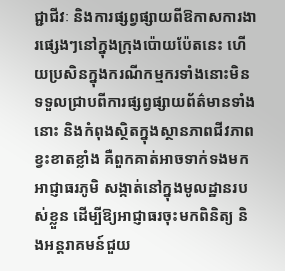ជ្ជាជីវៈ និងការផ្សព្វផ្សាយពីឱកាសការងារផ្សេងៗនៅក្នុងក្រុងប៉ោយប៉ែតនេះ ហើយប្រសិនក្នុងករណីកម្មករទាំងនោះមិនទទួលជ្រាបពីការផ្សព្វផ្សាយព័ត៌មានទាំងនោះ និងកំពុងស្ថិតក្នុងស្ថានភាពជីវភាពខ្វះខាតខ្លាំង គឺពួកគាត់អាចទាក់ទងមកអាជ្ញាធរភូមិ សង្កាត់នៅក្នុងមូលដ្ឋានរបស់ខ្លួន ដើម្បីឱ្យអាជ្ញាធរចុះមកពិនិត្យ និងអន្តរាគមន៍ជួយ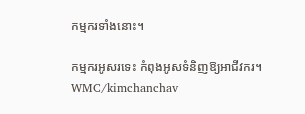កម្មករទាំងនោះ។

កម្មករអូសរទេះ កំពុងអូសទំនិញឱ្យអាជីវករ។ WMC/kimchanchav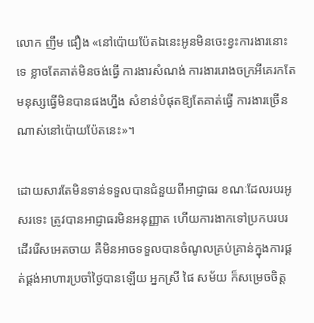លោក ញឹម ផឿង «នៅប៉ោយប៉ែតឯនេះអូនមិនចេះខ្វះការងារនោះទេ ខ្លាចតែគាត់មិនចង់ធ្វើ ការងារសំណង់ ការងាររោងចក្រអីគេរកតែមនុស្សធ្វើមិនបានផងហ្នឹង សំខាន់បំផុតឱ្យតែគាត់ធ្វើ ការងារច្រើនណាស់នៅប៉ោយប៉ែតនេះ»។

ដោយសារតែមិនទាន់ទទួលបានជំនួយពីអាជ្ញាធរ ខណៈដែលរបរអូសរទេះ ត្រូវបានអាជ្ញាធរមិនអនុញ្ញាត ហើយការងាកទៅប្រកបរបរដើររើសអេតចាយ គឺមិនអាចទទួលបានចំណូលគ្រប់គ្រាន់ក្នុងការផ្គត់ផ្គង់អាហារប្រចាំថ្ងៃបានឡើយ អ្នកស្រី ផៃ សម័យ ក៏សម្រេចចិត្ត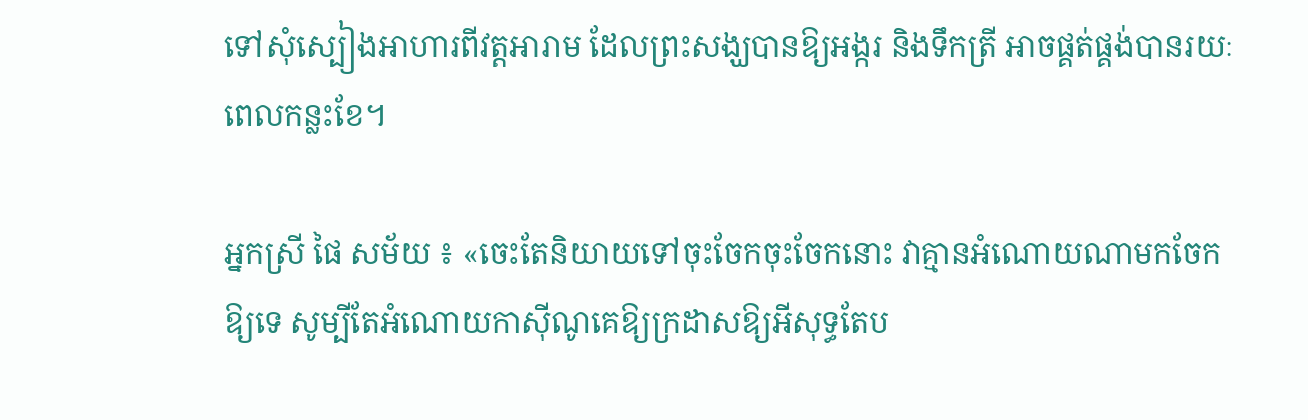ទៅសុំស្បៀងអាហារពីវត្តអារាម ដែលព្រះសង្ឃបានឱ្យអង្ករ និងទឹកត្រី អាចផ្គត់ផ្គង់បានរយៈពេលកន្លះខែ។

អ្នកស្រី ផៃ សម័យ ៖ «ចេះតែនិយាយទៅចុះចែកចុះចែកនោះ វាគ្មានអំណោយណាមកចែកឱ្យទេ សូម្បីតែអំណោយកាស៊ីណូគេឱ្យក្រដាសឱ្យអីសុទ្ធតែប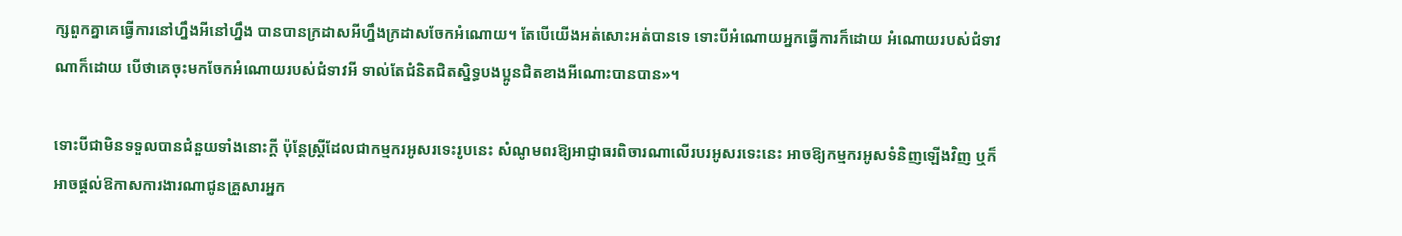ក្សពួកគ្នាគេធ្វើការនៅហ្នឹងអីនៅហ្នឹង បានបានក្រដាសអីហ្នឹងក្រដាសចែកអំណោយ។ តែបើយើងអត់សោះអត់បានទេ ទោះបីអំណោយអ្នកធ្វើការក៏ដោយ អំណោយរបស់ជំទាវណាក៏ដោយ បើថាគេចុះមកចែកអំណោយរបស់ជំទាវអី ទាល់តែជំនិតជិតស្និទ្ធបងប្អូនជិតខាងអីណោះបានបាន»។

ទោះបីជាមិនទទួលបានជំនួយទាំងនោះក្ដី ប៉ុន្តែស្ដ្រីដែលជាកម្មករអូសរទេះរូបនេះ សំណូមពរឱ្យអាជ្ញាធរពិចារណាលើរបរអូសរទេះនេះ អាចឱ្យកម្មករអូសទំនិញឡើងវិញ ឬក៏អាចផ្ដល់ឱកាសការងារណាជូនគ្រួសារអ្នក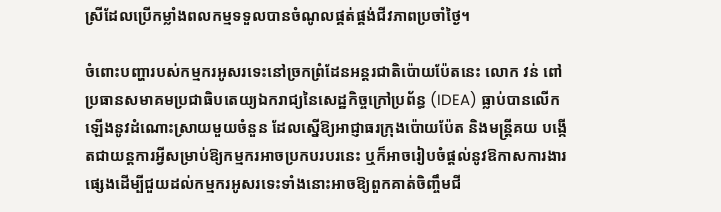ស្រីដែលប្រើកម្លាំងពលកម្មទទួលបានចំណូលផ្គត់ផ្គង់ជីវភាពប្រចាំថ្ងៃ។

ចំពោះបញ្ហារបស់កម្មករអូសរទេះនៅច្រកព្រំដែនអន្តរជាតិប៉ោយប៉ែតនេះ លោក វន់ ពៅ ប្រធានសមាគមប្រជាធិបតេយ្យឯករាជ្យនៃសេដ្ឋកិច្ចក្រៅប្រព័ន្ធ (IDEA) ធ្លាប់បានលើកឡើងនូវដំណោះស្រាយមួយចំនួន ដែលស្នើឱ្យអាជ្ញាធរក្រុងប៉ោយប៉ែត និងមន្ត្រីគយ បង្កើតជាយន្តការអ្វីសម្រាប់ឱ្យកម្មករអាចប្រកបរបរនេះ ឬក៏អាចរៀបចំផ្ដល់នូវឱកាសការងារផ្សេងដើម្បីជួយដល់កម្មករអូសរទេះទាំងនោះអាចឱ្យពួកគាត់ចិញ្ចឹមជី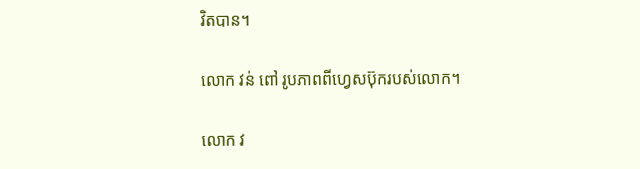វិតបាន។

លោក វន់ ពៅ រូបភាពពីហ្វេសប៊ុករបស់លោក។

លោក វ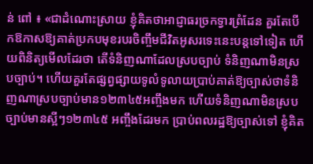ន់ ពៅ ៖ «ជាដំណោះស្រាយ ខ្ញុំគិតថាអាជ្ញាធរច្រកទ្វារព្រំដែន គួរតែបើកឱកាសឱ្យគាត់ប្រកបមុខរបរចិញ្ចឹមជីវិតអូសរទេះនេះបន្តទៅទៀត ហើយពិនិត្យមើលដែរថា តើទំនិញណាដែលស្របច្បាប់ ទំនិញណាមិនស្របច្បាប់។ ហើយគួរតែផ្សព្វផ្សាយទូលំទូលាយប្រាប់គាត់ឱ្យច្បាស់ថាទំនិញណាស្របច្បាប់មាន១២៣៤៥អញ្ចឹងមក ហើយទំនិញណាមិនស្របច្បាប់មានស្អីៗ១២៣៤៥ អញ្ចឹងដែរមក ប្រាប់ពលរដ្ឋឱ្យច្បាស់ទៅ ខ្ញុំគិត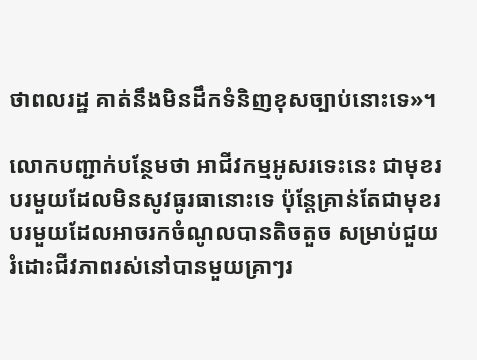ថាពលរដ្ឋ គាត់នឹងមិនដឹកទំនិញខុសច្បាប់នោះទេ»។

លោកបញ្ជាក់បន្ថែមថា អាជីវកម្មអូសរទេះនេះ ជាមុខរបរមួយដែលមិនសូវធូរធានោះទេ ប៉ុន្តែគ្រាន់តែជាមុខរបរមួយដែលអាចរកចំណូលបានតិចតួច សម្រាប់ជួយរំដោះជីវភាពរស់នៅបានមួយគ្រាៗរ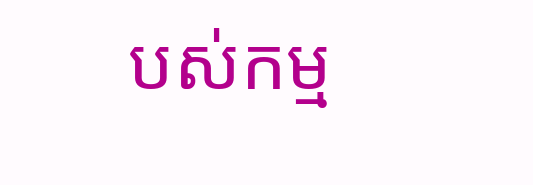បស់កម្ម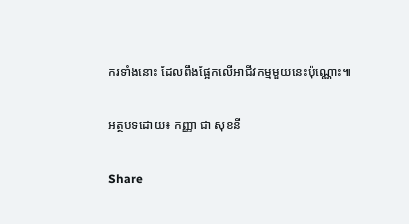ករទាំងនោះ ដែលពឹងផ្អែកលើអាជីវកម្មមួយនេះប៉ុណ្ណោះ៕

អត្ថបទដោយ៖ កញ្ញា ជា សុខនី

Share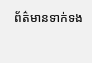ព័ត៌មានទាក់ទង